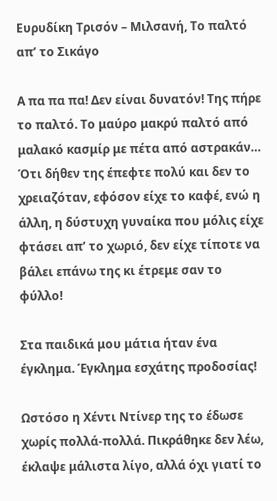Ευρυδίκη Τρισόν – Μιλσανή, Το παλτό απ’ το Σικάγο

Α πα πα πα! Δεν είναι δυνατόν! Της πήρε το παλτό. Το μαύρο μακρύ παλτό από μαλακό κασμίρ με πέτα από αστρακάν… Ότι δήθεν της έπεφτε πολύ και δεν το χρειαζόταν, εφόσον είχε το καφέ, ενώ η άλλη, η δύστυχη γυναίκα που μόλις είχε φτάσει απ’ το χωριό, δεν είχε τίποτε να βάλει επάνω της κι έτρεμε σαν το φύλλο!

Στα παιδικά μου μάτια ήταν ένα έγκλημα. Έγκλημα εσχάτης προδοσίας!

Ωστόσο η Χέντι Ντίνερ της το έδωσε χωρίς πολλά-πολλά. Πικράθηκε δεν λέω, έκλαψε μάλιστα λίγο, αλλά όχι γιατί το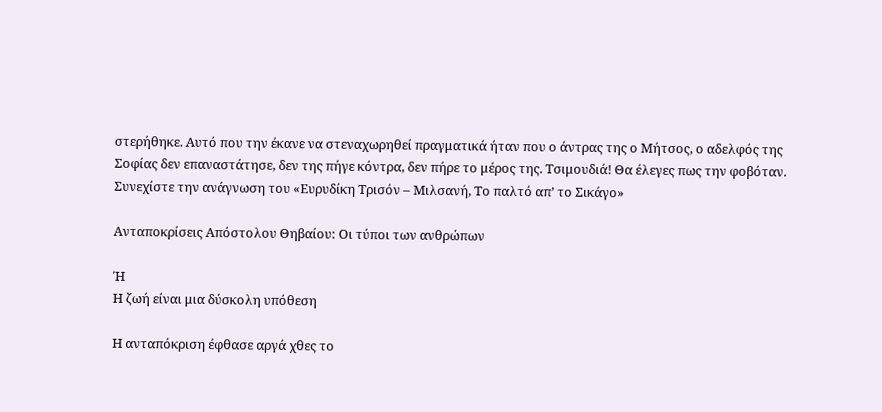στερήθηκε. Αυτό που την έκανε να στεναχωρηθεί πραγματικά ήταν που ο άντρας της ο Μήτσος, ο αδελφός της Σοφίας δεν επαναστάτησε, δεν της πήγε κόντρα, δεν πήρε το μέρος της. Τσιμουδιά! Θα έλεγες πως την φοβόταν. Συνεχίστε την ανάγνωση του «Ευρυδίκη Τρισόν – Μιλσανή, Το παλτό απ’ το Σικάγο»

Ανταποκρίσεις Απόστολου Θηβαίου: Οι τύποι των ανθρώπων

Ή
Η ζωή είναι μια δύσκολη υπόθεση

Η ανταπόκριση έφθασε αργά χθες το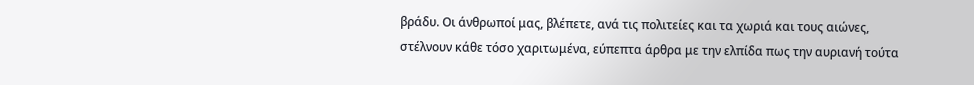βράδυ. Οι άνθρωποί μας, βλέπετε, ανά τις πολιτείες και τα χωριά και τους αιώνες, στέλνουν κάθε τόσο χαριτωμένα, εύπεπτα άρθρα με την ελπίδα πως την αυριανή τούτα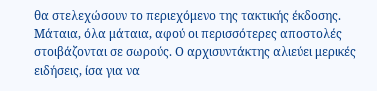θα στελεχώσουν το περιεχόμενο της τακτικής έκδοσης. Μάταια, όλα μάταια, αφού οι περισσότερες αποστολές στοιβάζονται σε σωρούς. Ο αρχισυντάκτης αλιεύει μερικές ειδήσεις, ίσα για να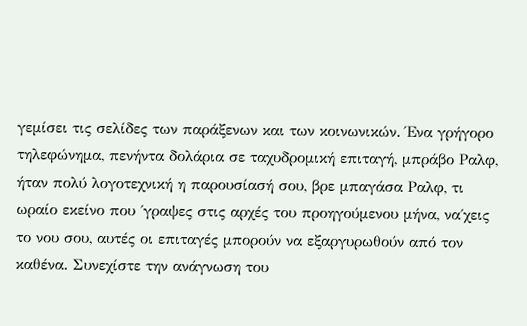γεμίσει τις σελίδες των παράξενων και των κοινωνικών. Ένα γρήγορο τηλεφώνημα, πενήντα δολάρια σε ταχυδρομική επιταγή, μπράβο Ραλφ, ήταν πολύ λογοτεχνική η παρουσίασή σου, βρε μπαγάσα Ραλφ, τι ωραίο εκείνο που ΄γραψες στις αρχές του προηγούμενου μήνα, να΄χεις το νου σου, αυτές οι επιταγές μπορούν να εξαργυρωθούν από τον καθένα. Συνεχίστε την ανάγνωση του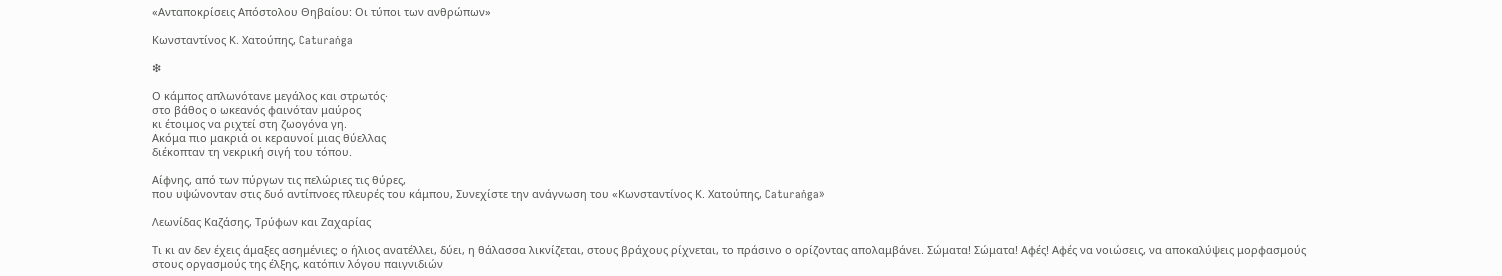«Ανταποκρίσεις Απόστολου Θηβαίου: Οι τύποι των ανθρώπων»

Κωνσταντίνος Κ. Χατούπης, Caturaṅga

❇

Ο κάμπος απλωνότανε μεγάλος και στρωτός·
στο βάθος ο ωκεανός φαινόταν μαύρος
κι έτοιμος να ριχτεί στη ζωογόνα γη.
Ακόμα πιο μακριά οι κεραυνοί μιας θύελλας
διέκοπταν τη νεκρική σιγή του τόπου.

Αίφνης, από των πύργων τις πελώριες τις θύρες,
που υψώνονταν στις δυό αντίπνοες πλευρές του κάμπου, Συνεχίστε την ανάγνωση του «Κωνσταντίνος Κ. Χατούπης, Caturaṅga»

Λεωνίδας Καζάσης, Τρύφων και Ζαχαρίας

Τι κι αν δεν έχεις άμαξες ασημένιες; ο ήλιος ανατέλλει, δύει, η θάλασσα λικνίζεται, στους βράχους ρίχνεται, το πράσινο ο ορίζοντας απολαμβάνει. Σώματα! Σώματα! Αφές! Αφές να νοιώσεις, να αποκαλύψεις μορφασμούς στους οργασμούς της έλξης, κατόπιν λόγου παιγνιδιών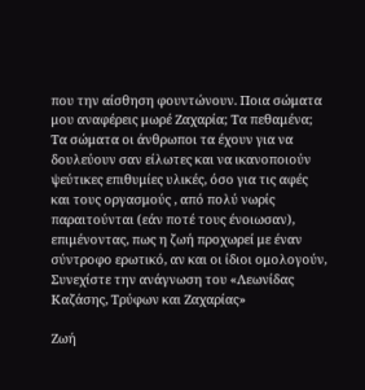που την αίσθηση φουντώνουν. Ποια σώματα μου αναφέρεις μωρέ Ζαχαρία; Τα πεθαμένα; Τα σώματα οι άνθρωποι τα έχουν για να δουλεύουν σαν είλωτες και να ικανοποιούν ψεύτικες επιθυμίες υλικές, όσο για τις αφές
και τους οργασμούς , από πολύ νωρίς παραιτούνται (εάν ποτέ τους ένοιωσαν), επιμένοντας, πως η ζωή προχωρεί με έναν σύντροφο ερωτικό, αν και οι ίδιοι ομολογούν, Συνεχίστε την ανάγνωση του «Λεωνίδας Καζάσης, Τρύφων και Ζαχαρίας»

Ζωή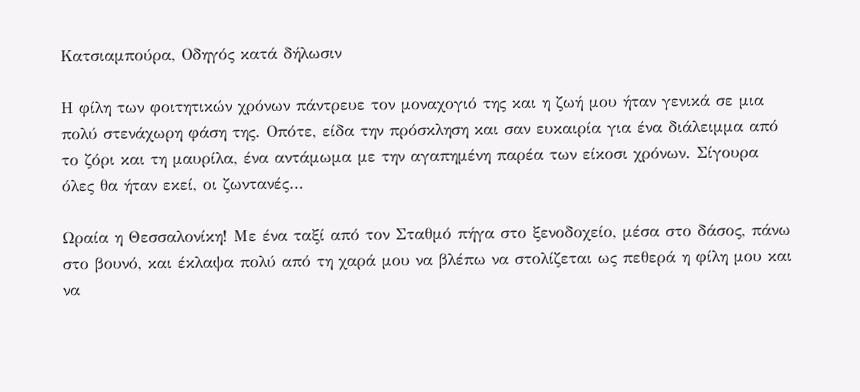Κατσιαμπούρα, Οδηγός κατά δήλωσιν

Η φίλη των φοιτητικών χρόνων πάντρευε τον μοναχογιό της και η ζωή μου ήταν γενικά σε μια πολύ στενάχωρη φάση της. Οπότε, είδα την πρόσκληση και σαν ευκαιρία για ένα διάλειμμα από το ζόρι και τη μαυρίλα, ένα αντάμωμα με την αγαπημένη παρέα των είκοσι χρόνων. Σίγουρα όλες θα ήταν εκεί, οι ζωντανές…

Ωραία η Θεσσαλονίκη! Με ένα ταξί από τον Σταθμό πήγα στο ξενοδοχείο, μέσα στο δάσος, πάνω στο βουνό, και έκλαψα πολύ από τη χαρά μου να βλέπω να στολίζεται ως πεθερά η φίλη μου και να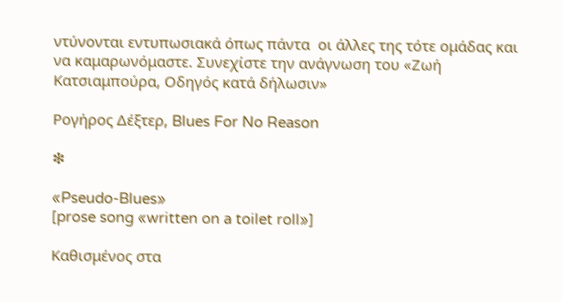ντύνονται εντυπωσιακά όπως πάντα  οι άλλες της τότε ομάδας και να καμαρωνόμαστε. Συνεχίστε την ανάγνωση του «Ζωή Κατσιαμπούρα, Οδηγός κατά δήλωσιν»

Ρογήρος Δέξτερ, Blues For No Reason

❇

«Pseudo-Blues»
[prose song «written on a toilet roll»]

Καθισμένος στα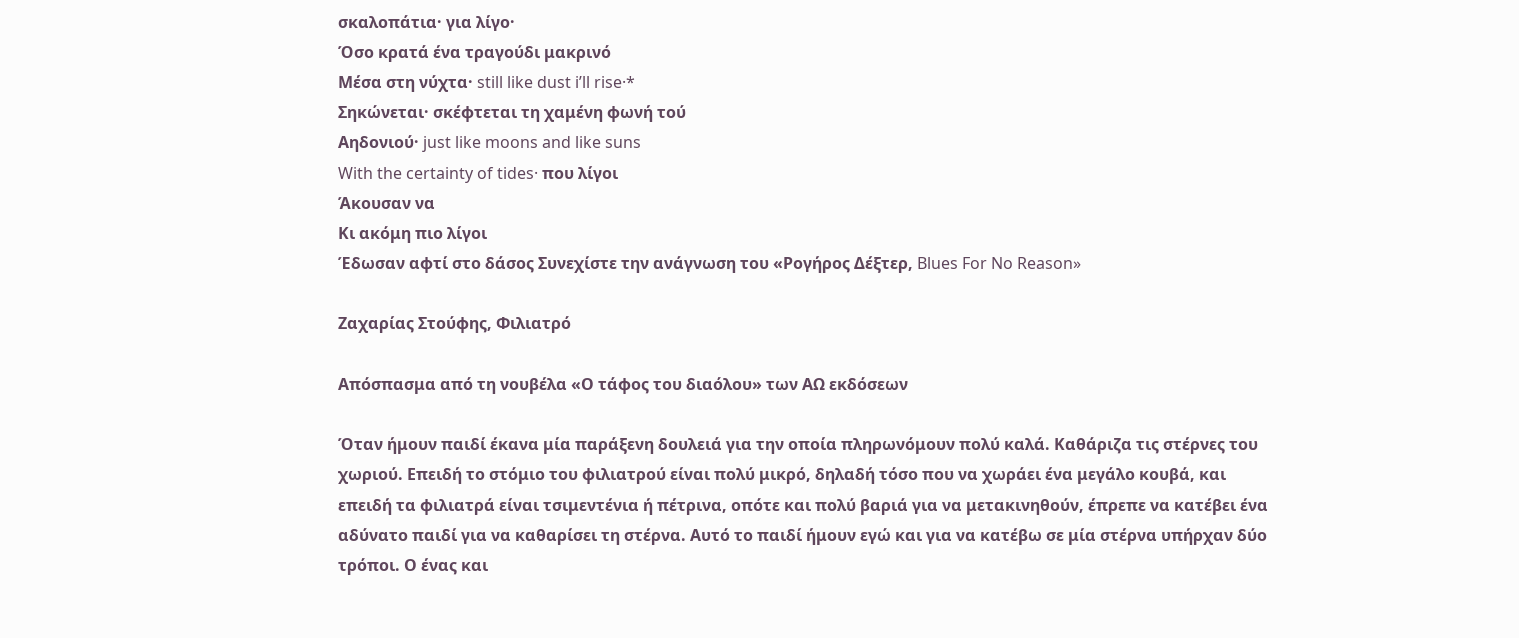σκαλοπάτια· για λίγο·
Όσο κρατά ένα τραγούδι μακρινό
Μέσα στη νύχτα· still like dust i’ll rise·*
Σηκώνεται· σκέφτεται τη χαμένη φωνή τού
Αηδονιού· just like moons and like suns
With the certainty of tides· που λίγοι
Άκουσαν να
Κι ακόμη πιο λίγοι
Έδωσαν αφτί στο δάσος Συνεχίστε την ανάγνωση του «Ρογήρος Δέξτερ, Blues For No Reason»

Ζαχαρίας Στούφης, Φιλιατρό

Απόσπασμα από τη νουβέλα «Ο τάφος του διαόλου» των ΑΩ εκδόσεων

Όταν ήμουν παιδί έκανα μία παράξενη δουλειά για την οποία πληρωνόμουν πολύ καλά. Καθάριζα τις στέρνες του χωριού. Επειδή το στόμιο του φιλιατρού είναι πολύ μικρό, δηλαδή τόσο που να χωράει ένα μεγάλο κουβά, και επειδή τα φιλιατρά είναι τσιμεντένια ή πέτρινα, οπότε και πολύ βαριά για να μετακινηθούν, έπρεπε να κατέβει ένα αδύνατο παιδί για να καθαρίσει τη στέρνα. Αυτό το παιδί ήμουν εγώ και για να κατέβω σε μία στέρνα υπήρχαν δύο τρόποι. Ο ένας και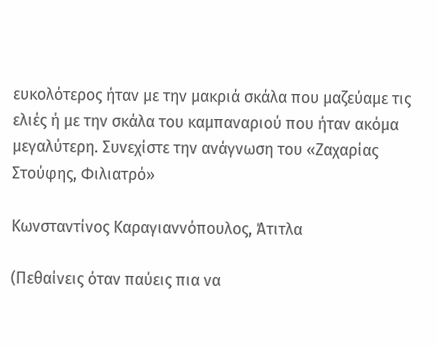ευκολότερος ήταν με την μακριά σκάλα που μαζεύαμε τις ελιές ή με την σκάλα του καμπαναριού που ήταν ακόμα μεγαλύτερη. Συνεχίστε την ανάγνωση του «Ζαχαρίας Στούφης, Φιλιατρό»

Κωνσταντίνος Καραγιαννόπουλος, Άτιτλα

(Πεθαίνεις όταν παύεις πια να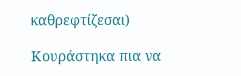καθρεφτίζεσαι)

Κουράστηκα πια να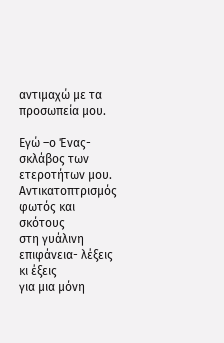αντιμαχώ με τα προσωπεία μου.

Εγώ –ο Ένας- σκλάβος των ετεροτήτων μου.
Αντικατοπτρισμός φωτός και σκότους
στη γυάλινη επιφάνεια- λέξεις κι έξεις
για μια μόνη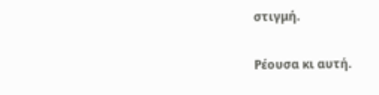στιγμή.

Ρέουσα κι αυτή.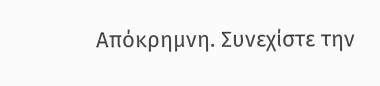Απόκρημνη. Συνεχίστε την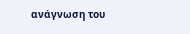ανάγνωση του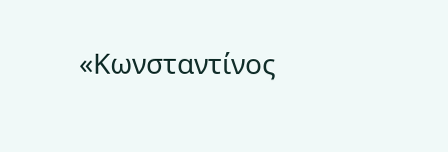«Κωνσταντίνος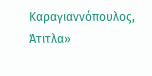Καραγιαννόπουλος, Άτιτλα»